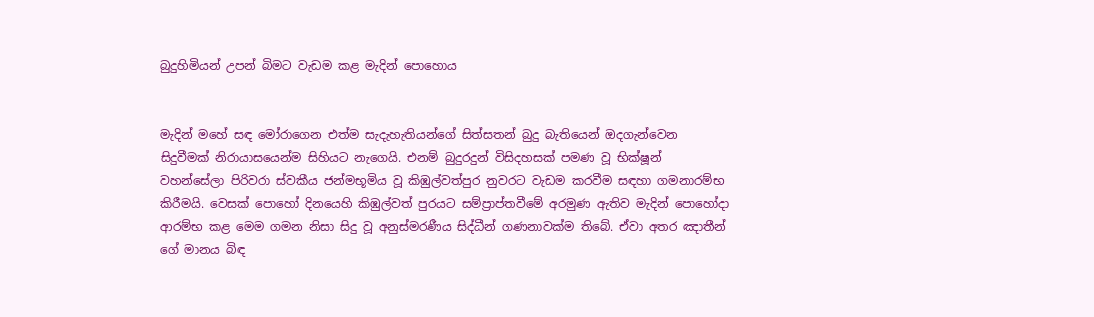බුදුහිමියන් උපන් බිමට වැඩම කළ මැදින් පොහොය


මැදින් මහේ සඳ මෝරාගෙන එත්ම සැදැහැතියන්ගේ සිත්සතන් බුදු බැතියෙන් ඔදගැන්වෙන සිදුවීමක් නිරායාසයෙන්ම සිහියට නැගෙයි. එනම් බුදුරදුන් විසිදහසක් පමණ වූ භික්ෂූන් වහන්සේලා පිරිවරා ස්වකීය ජන්මභූමිය වූ කිඹුල්වත්පුර නුවරට වැඩම කරවීම සඳහා ගමනාරම්භ කිරීමයි. වෙසක් පොහෝ දිනයෙහි කිඹුල්වත් පුරයට සම්ප්‍රාප්තවීමේ අරමුණ ඇතිව මැදින් පොහෝදා ආරම්භ කළ මෙම ගමන නිසා සිදු වූ අනුස්මරණීය සිද්ධීන් ගණනාවක්ම තිබේ. ඒවා අතර ඤාතීන් ගේ මානය බිඳ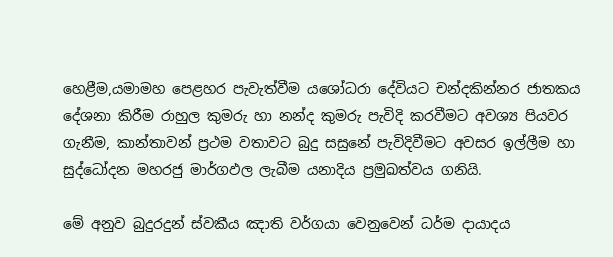හෙළීම,යමාමහ පෙළහර පැවැත්වීම යශෝධරා දේවියට චන්දකින්නර ජාතකය දේශනා කිරීම රාහුල කුමරු හා නන්ද කුමරු පැවිදි කරවීමට අවශ්‍ය පියවර ගැනීම, කාන්තාවන් ප්‍රථම වතාවට බුදු සසුනේ පැවිදිවීමට අවසර ඉල්ලීම හා සුද්ධෝදන මහරජු මාර්ගඵල ලැබීම යනාදිය ප්‍රමුඛත්වය ගනියි.

මේ අනුව බුදුරදුන් ස්වකීය ඤාති වර්ගයා වෙනුවෙන් ධර්ම දායාදය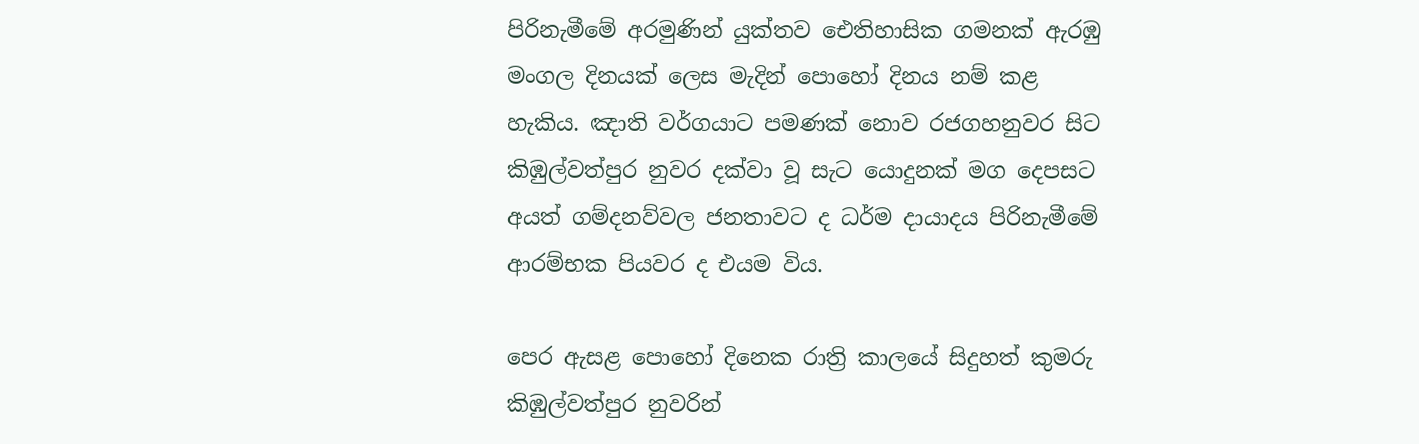පිරිනැමීමේ අරමුණින් යුක්තව ඓතිහාසික ගමනක් ඇරඹු මංගල දිනයක් ලෙස මැදින් පොහෝ දිනය නම් කළ හැකිය. ඤාති වර්ගයාට පමණක් නොව රජගහනුවර සිට කිඹුල්වත්පුර නුවර දක්වා වූ සැට යොදුනක් මග දෙපසට අයත් ගම්දනව්වල ජනතාවට ද ධර්ම දායාදය පිරිනැමීමේ ආරම්භක පියවර ද එයම විය.

පෙර ඇසළ පොහෝ දිනෙක රාත්‍රි කාලයේ සිදුහත් කුමරු කිඹුල්වත්පුර නුවරින්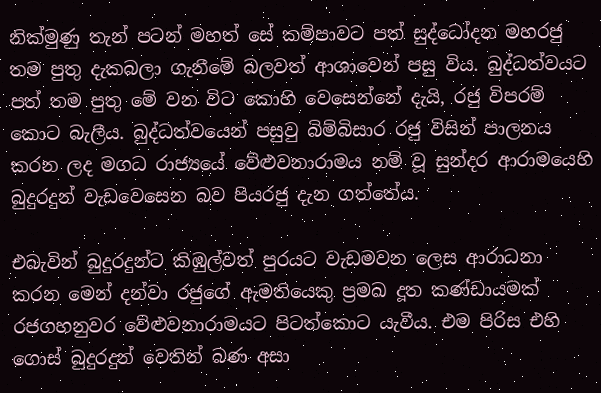නික්මුණු තැන් පටන් මහත් සේ කම්පාවට පත් සුද්ධෝදන මහරජු තම පුතු දැකබලා ගැනීමේ බලවත් ආශාවෙන් පසු විය. බුද්ධත්වයට පත් තම පුතු මේ වන විට කොහි වෙසෙන්නේ දැයි, රජු විපරම් කොට බැලීය. බුද්ධත්වයෙන් පසුවු බිම්බිසාර රජු විසින් පාලනය කරන ලද මගධ රාජ්‍යයේ වේළුවනාරාමය නම් වූ සුන්දර ආරාමයෙහි බුදුරදුන් වැඩවෙසෙන බව පියරජු දැන ගත්තේය.

එබැවින් බුදුරදුන්ට කිඹුල්වත් පුරයට වැඩමවන ලෙස ආරාධනා කරන මෙන් දන්වා රජුගේ ඇමතියෙකු ප්‍රමඛ දූත කණ්ඩායමක් රජගහනුවර වේළුවනාරාමයට පිටත්කොට යැවීය. එම පිරිස එහි ගොස් බුදුරදුන් වෙතින් බණ අසා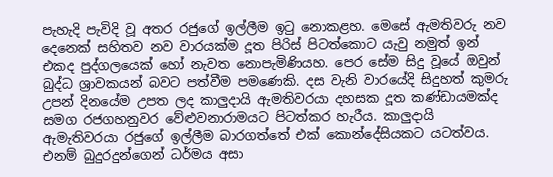පැහැදි පැවිදි වූ අතර රජුගේ ඉල්ලීම ඉටු නොකළහ. මෙසේ ඇමතිවරු නව දෙනෙක් සහිතව නව වාරයක්ම දූත පිරිස් පිටත්කොට යැවු නමුත් ඉන් එකද පුද්ගලයෙක් හෝ නැවත නොපැමිණියහ. පෙර සේම සිදු වූයේ ඔවුන් බුද්ධ ශ්‍රාවකයන් බවට පත්වීම පමණෙකි. දස වැනි වාරයේදි සිදුහත් කුමරු උපන් දිනයේම උපත ලද කාලුදායි ඇමතිවරයා දහසක දූත කණ්ඩායමක්ද සමග රජගහනුවර වේළුවනාරාමයට පිටත්කර හැරීය. කාලුදායි ඇමැතිවරයා රජුගේ ඉල්ලීම බාරගත්තේ එක් කොන්දේසියකට යටත්වය. එනම් බුදුරදුන්ගෙන් ධර්මය අසා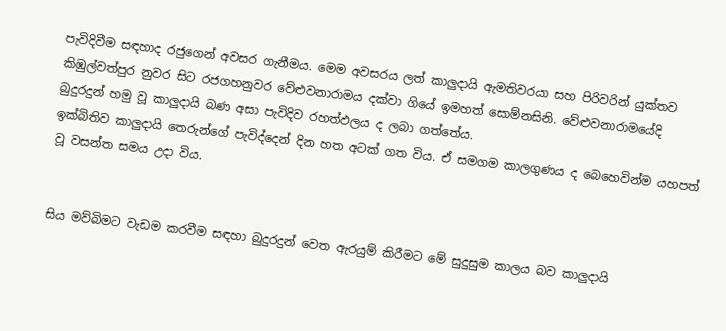පැවිදිවීම සඳහාද රජුගෙන් අවසර ගැනීමය. මෙම අවසරය ලත් කාලුදායි ඇමතිවරයා සහ පිරිවරින් යුක්තව කිඹුල්වත්පුර නුවර සිට රජගහනුවර වේළුවනාරාමය දක්වා ගියේ ඉමහත් සොම්නසිනි. වේළුවනාරාමයේදි බුදුරදුන් හමු වූ කාලුදායි බණ අසා පැවිදිව රහත්ඵලය ද ලබා ගත්තේය.
ඉක්බිතිව කාලුදායි තෙරුන්ගේ පැවිද්දෙන් දින හත අටක් ගත විය. ඒ සමගම කාලගුණය ද බෙහෙවින්ම යහපත් වූ වසන්ත සමය උදා විය.


සිය මව්බිමට වැඩම කරවීම සඳහා බුදුරදුන් වෙත ඇරයුම් කිරීමට මේ සුදුසුම කාලය බව කාලුදායි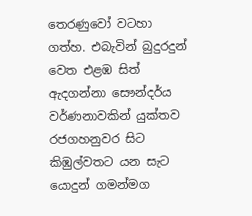තෙරණුවෝ වටහා ගත්හ. එබැවින් බුදුරදුන් වෙත එළඹ සිත් ඇදගන්නා සෞන්දර්ය වර්ණනාවකින් යුක්තව රජගහනුවර සිට කිඹුල්වතට යන සැට යොදුන් ගමන්මග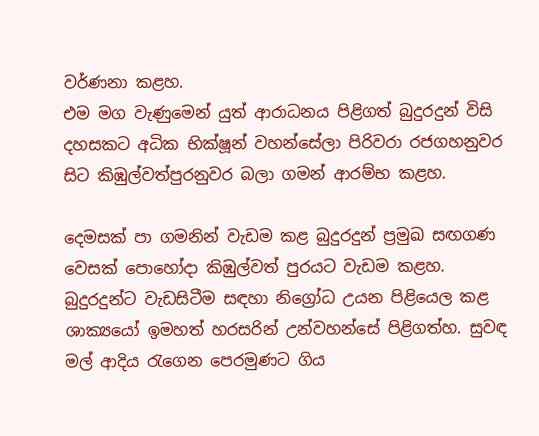වර්ණනා කළහ.
එම මග වැණුමෙන් යුත් ආරාධනය පිළිගත් බුදුරදුන් විසි දහසකට අධික භික්ෂූන් වහන්සේලා පිරිවරා රජගහනුවර සිට කිඹුල්වත්පුරනුවර බලා ගමන් ආරම්භ කළහ.

දෙමසක් පා ගමනින් වැඩම කළ බුදුරදුන් ප්‍රමුඛ සඟගණ වෙසක් පොහෝදා කිඹුල්වත් පුරයට වැඩම කළහ. බුදුරදුන්ට වැඩසිටීම සඳහා නිග්‍රෝධ උයන පිළියෙල කළ ශාක්‍යයෝ ඉමහත් හරසරින් උන්වහන්සේ පිළිගත්හ. සුවඳ මල් ආදිය රැගෙන පෙරමුණට ගිය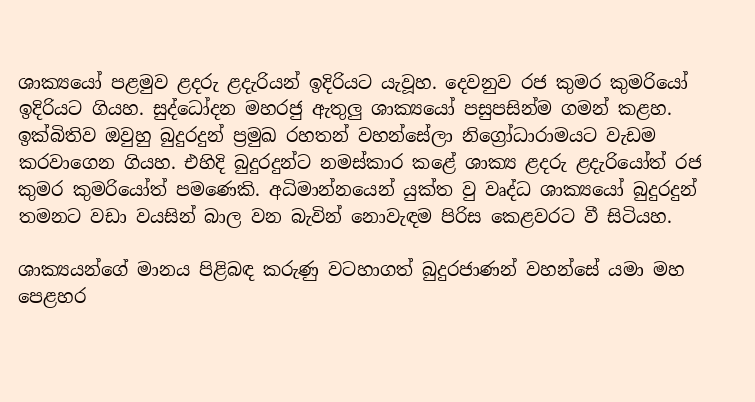ශාක්‍යයෝ පළමුව ළදරු ළදැරියන් ඉදිරියට යැවූහ. දෙවනුව රජ කුමර කුමරියෝ ඉදිරියට ගියහ. සුද්ධෝදන මහරජු ඇතුලු ශාක්‍යයෝ පසුපසින්ම ගමන් කළහ. ඉක්බිතිව ඔවුහු බුදුරදුන් ප්‍රමුඛ රහතන් වහන්සේලා නිග්‍රෝධාරාමයට වැඩම කරවාගෙන ගියහ. එහිදි බුදුරදුන්ට නමස්කාර කළේ ශාක්‍ය ළදරු ළදැරියෝත් රජ කුමර කුමරියෝත් පමණෙකි. අධිමාන්නයෙන් යුක්ත වු වෘද්ධ ශාක්‍යයෝ බුදුරදුන් තමනට වඩා වයසින් බාල වන බැවින් නොවැඳම පිරිස කෙළවරට වී සිටියහ.

ශාක්‍යයන්ගේ මානය පිළිබඳ කරුණු වටහාගත් බුදුරජාණන් වහන්සේ යමා මහ පෙළහර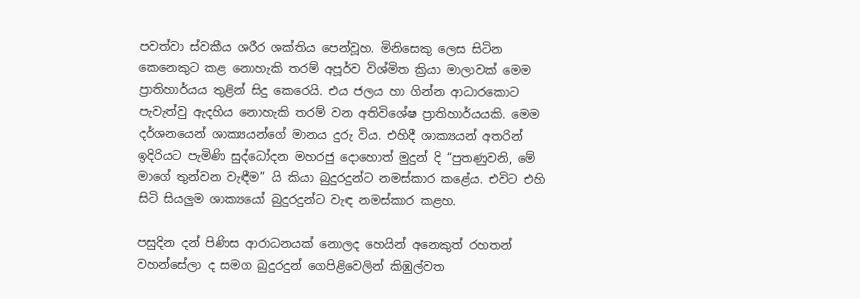පවත්වා ස්වකීය ශරීර ශක්තිය පෙන්වූහ. මිනිසෙකු ලෙස සිටින කෙනෙකුට කළ නොහැකි තරම් අපූර්ව විශ්මිත ක්‍රියා මාලාවක් මෙම ප්‍රාතිහාර්යය තුළින් සිදු කෙරෙයි. එය ජලය හා ගින්න ආධාරකොට පැවැත්වු ඇදහිය නොහැකි තරම් වන අතිවිශේෂ ප්‍රාතිහාර්යයකි. මෙම දර්ශනයෙන් ශාක්‍යයන්ගේ මානය දුරු විය. එහිදී ශාක්‍යයන් අතරින් ඉදිරියට පැමිණි සුද්ධෝදන මහරජු දොහොත් මුදුන් දි “පුතණුවනි, මේ මාගේ තුන්වන වැඳීම” යි කියා බුදුරදුන්ට නමස්කාර කළේය. එවිට එහි සිටි සියලුම ශාක්‍යයෝ බුදුරදුන්ට වැඳ නමස්කාර කළහ.

පසුදින දන් පිණිස ආරාධනයක් නොලද හෙයින් අනෙකුත් රහතන් වහන්සේලා ද සමග බුදුරදුන් ගෙපිළිවෙලින් කිඹුල්වත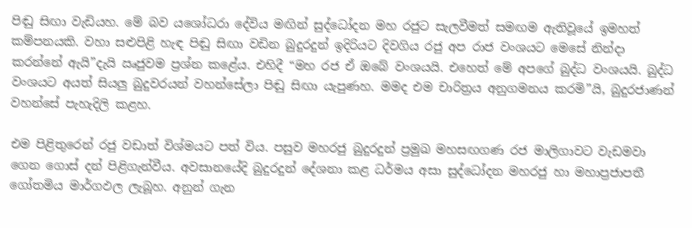පිඬු සිඟා වැඩියහ. මේ බව යශෝධරා දේවිය මඟින් සුද්ධෝදන මහ රජුට සැලවීමත් සමඟම ඇතිවූයේ ඉමහත් කම්පනයකි. වහා සළුපිළි හැඳ පිඬු සිඟා වඩින බුදුරදුන් ඉදිරියට දිවගිය රජු අප රාජ වංශයට මෙසේ නින්දා කරන්නේ ඇයි”දැයි ඍජුවම ප්‍රශ්න කළේය. එහිදී “මහ රජ ඒ ඔබේ වංශයයි. එහෙත් මේ අපගේ බුද්ධ වංශයයි. බුද්ධ වංශයට අයත් සියලු බුදුවරයන් වහන්සේලා පිඬු සිඟා යැපුණහ. මමද එම චාරිත්‍රය අනුගමනය කරමි”යි, බුදුරජාණන් වහන්සේ පැහැදිලි කළහ.

එම පිළිතුරෙන් රජු වඩාත් විශ්මයට පත් විය. පසුව මහරජු බුදුරදුන් ප්‍රමුඛ මහසඟගණ රජ මාලිගාවට වැඩමවා ගෙන ගොස් දන් පිළිගැන්වීය. අවසානයේදි බුදුරදුන් දේශනා කළ ධර්මය අසා සුද්ධෝදන මහරජු හා මහාප්‍රජාපතී ගෝතමිය මාර්ගඵල ලැබූහ. අනුන් ගැන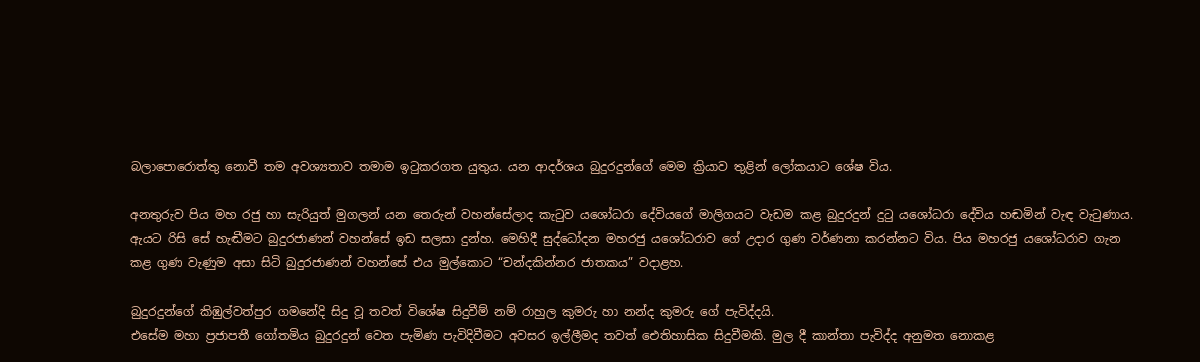බලාපොරොත්තු නොවී තම අවශ්‍යතාව තමාම ඉටුකරගත යුතුය. යන ආදර්ශය බුදුරදුන්ගේ මෙම ක්‍රියාව තුළින් ලෝකයාට ශේෂ විය.

අනතුරුව පිය මහ රජු හා සැරියුත් මුගලන් යන තෙරුන් වහන්සේලාද කැටුව යශෝධරා දේවියගේ මාලිගයට වැඩම කළ බුදුරදුන් දුටු යශෝධරා දේවිය හඬමින් වැඳ වැටුණාය. ඇයට රිසි සේ හැඬීමට බුදුරජාණන් වහන්සේ ඉඩ සලසා දුන්හ. මෙහිදී සුද්ධෝදන මහරජු යශෝධරාව ගේ උදාර ගුණ වර්ණනා කරන්නට විය. පිය මහරජු යශෝධරාව ගැන කළ ගුණ වැණුම අසා සිටි බුදුරජාණන් වහන්සේ එය මුල්කොට “චන්දකින්නර ජාතකය” වදාළහ.

බුදුරදුන්ගේ කිඹුල්වත්පුර ගමනේදි සිදු වූ තවත් විශේෂ සිදුවීම් නම් රාහුල කුමරු හා නන්ද කුමරු ගේ පැවිද්දයි.
එසේම මහා ප්‍රජාපතී ගෝතමිය බුදුරදුන් වෙත පැමිණ පැවිදිවීමට අවසර ඉල්ලීමද තවත් ඓතිහාසික සිදුවීමකි. මුල දී කාන්තා පැවිද්ද අනුමත නොකළ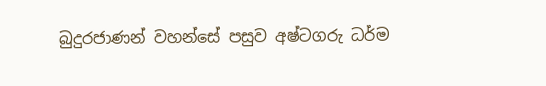බුදුරජාණන් වහන්සේ පසුව අෂ්ටගරු ධර්ම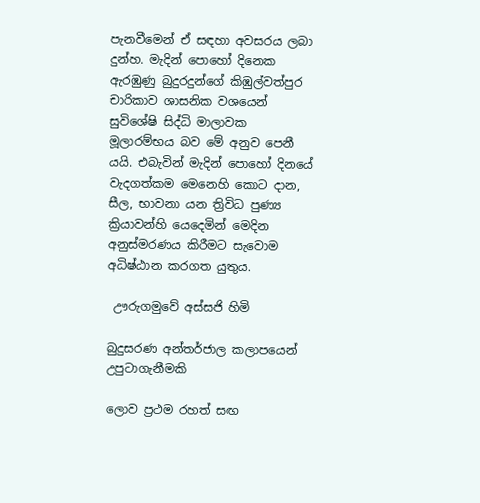පැනවීමෙන් ඒ සඳහා අවසරය ලබා දුන්හ. මැදින් පොහෝ දිනෙක ඇරඹුණු බුදුරදුන්ගේ කිඹුල්වත්පුර චාරිකාව ශාසනික වශයෙන් සුවිශේෂි සිද්ධි මාලාවක මූලාරම්භය බව මේ අනුව පෙනී යයි. එබැවින් මැදින් පොහෝ දිනයේ වැදගත්කම මෙනෙහි කොට දාන, සීල, භාවනා යන ත්‍රිවිධ පුණ්‍ය ක්‍රියාවන්හි යෙදෙමින් මෙදින අනුස්මරණය කිරීමට සැවොම අධිෂ්ඨාන කරගත යුතුය.

 ඌරුගමුවේ අස්සජි හිමි

බුදුසරණ අන්තර්ජ‍ාල කලාපයෙන් උපුටාගැනීමකි

ලොව ප්‍රථම රහත් සඟ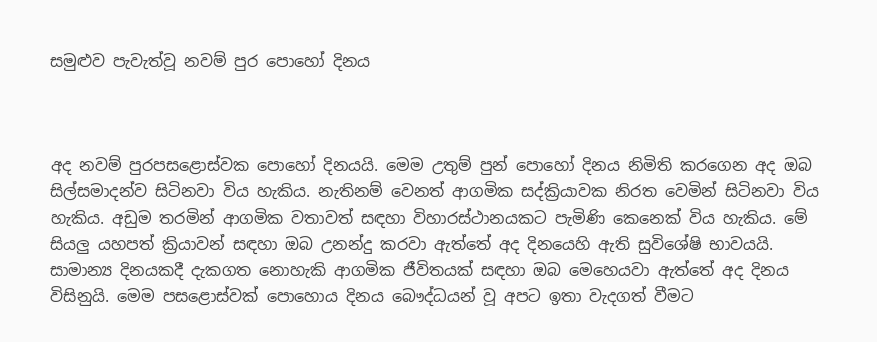සමුළුව පැවැත්වූ නවම් පුර පොහෝ දිනය



අද නවම් පුරපසළොස්වක පොහෝ දිනයයි. මෙම උතුම් පුන් පොහෝ දිනය නිමිති කරගෙන අද ඔබ සිල්සමාදන්ව සිටිනවා විය හැකිය. නැතිනම් වෙනත් ආගමික සද්ක්‍රියාවක නිරත වෙමින් සිටිනවා විය හැකිය. අඩුම තරමින් ආගමික වතාවත් සඳහා විහාරස්ථානයකට පැමිණි කෙනෙක් විය හැකිය. මේ සියලු යහපත් ක්‍රියාවන් සඳහා ඔබ උනන්දු කරවා ඇත්තේ අද දිනයෙහි ඇති සුවිශේෂි භාවයයි.
සාමාන්‍ය දිනයකදී දැකගත නොහැකි ආගමික ජීවිතයක් සඳහා ඔබ මෙහෙයවා ඇත්තේ අද දිනය විසිනුයි. මෙම පසළොස්වක් පොහොය දිනය බෞද්ධයන් වූ අපට ඉතා වැදගත් වීමට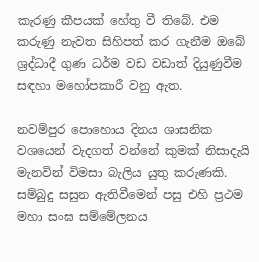කැරණු කීපයක් හේතු වී තිබේ. එම කරුණු නැවත සිහිපත් කර ගැනීම ඔබේ ශ්‍රද්ධාදී ගුණ ධර්ම වඩ වඩාත් දියුණුවීම සඳහා මහෝපකාරී වනු ඇත.

නවම්පුර පොහොය දිනය ශාසනික වශයෙන් වැදගත් වන්නේ කුමක් නිසාදැයි මැනවින් විමසා බැලිය යුතු කරුණකි. සම්බුදු සසුන ඇතිවීමෙන් පසු එහි ප්‍රථම මහා සංඝ සම්මේලනය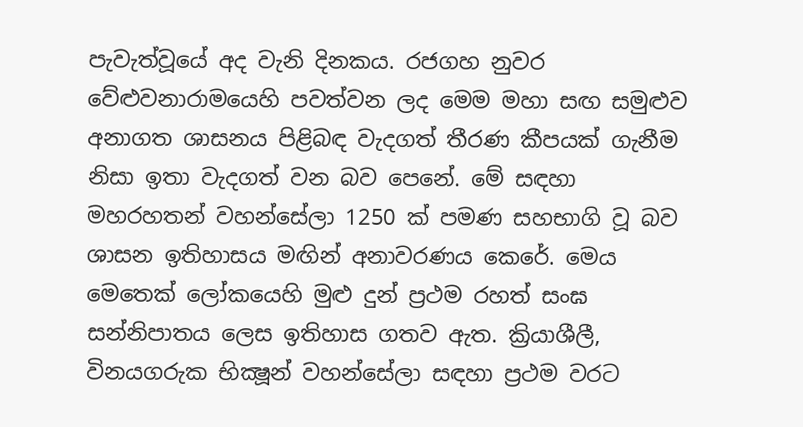පැවැත්වූයේ අද වැනි දිනකය. රජගහ නුවර වේළුවනාරාමයෙහි පවත්වන ලද මෙම මහා සඟ සමුළුව අනාගත ශාසනය පිළිබඳ වැදගත් තීරණ කීපයක් ගැනීම නිසා ඉතා වැදගත් වන බව පෙනේ. මේ සඳහා මහරහතන් වහන්සේලා 1250 ක් පමණ සහභාගි වූ බව ශාසන ඉතිහාසය මඟින් අනාවරණය කෙරේ. මෙය මෙතෙක් ලෝකයෙහි මුළු දුන් ප්‍රථම රහත් සංඝ සන්නිපාතය ලෙස ඉතිහාස ගතව ඇත. ක්‍රියාශීලී, විනයගරුක භික්‍ෂූන් වහන්සේලා සඳහා ප්‍රථම වරට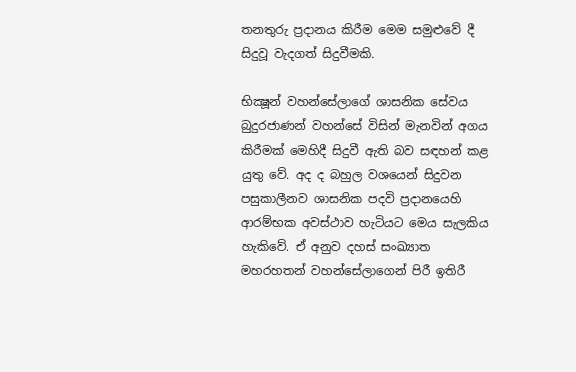තනතුරු ප්‍රදානය කිරීම මෙම සමුළුවේ දී සිදුවූ වැදගත් සිදුවීමකි.

භික්‍ෂූන් වහන්සේලාගේ ශාසනික සේවය බුදුරජාණන් වහන්සේ විසින් මැනවින් අගය කිරීමක් මෙහිදී සිදුවී ඇති බව සඳහන් කළ යුතු වේ. අද ද බහුල වශයෙන් සිදුවන පසුකාලීනව ශාසනික පදවි ප්‍රදානයෙහි ආරම්භක අවස්ථාව හැටියට මෙය සැලකිය හැකිවේ. ඒ අනුව දහස් සංඛ්‍යාත මහරහතන් වහන්සේලාගෙන් පිරී ඉතිරී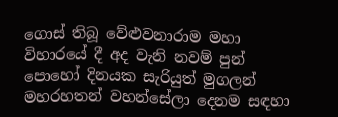ගොස් තිබූ වේළුවනාරාම මහා විහාරයේ දී අද වැනි නවම් පුන් පොහෝ දිනයක සැරියුත් මුගලන් මහරහතන් වහන්සේලා දෙනම සඳහා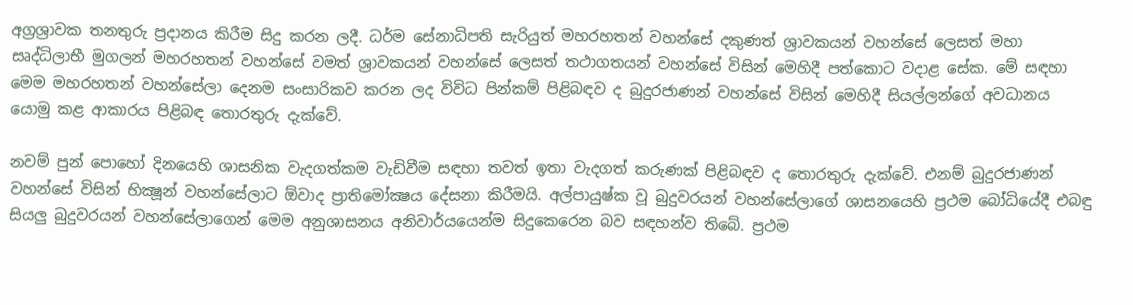අග්‍රශ්‍රාවක තනතුරු ප්‍රදානය කිරීම සිදු කරන ලදී. ධර්ම සේනාධිපති සැරියුත් මහරහතන් වහන්සේ දකුණත් ශ්‍රාවකයන් වහන්සේ ලෙසත් මහා සෘද්ධිලාභී මුගලන් මහරහතන් වහන්සේ වමත් ශ්‍රාවකයන් වහන්සේ ලෙසත් තථාගතයන් වහන්සේ විසින් මෙහිදී පත්කොට වදාළ සේක. මේ සඳහා මෙම මහරහතන් වහන්සේලා දෙනම සංසාරිකව කරන ලද විවිධ පින්කම් පිළිබඳව ද බුදුරජාණන් වහන්සේ විසින් මෙහිදී සියල්ලන්ගේ අවධානය යොමු කළ ආකාරය පිළිබඳ තොරතුරු දැක්වේ.

නවම් පුන් පොහෝ දිනයෙහි ශාසනික වැදගත්කම වැඩිවීම සඳහා තවත් ඉතා වැදගත් කරුණක් පිළිබඳව ද තොරතුරු දැක්වේ. එනම් බුදුරජාණන් වහන්සේ විසින් භික්‍ෂූන් වහන්සේලාට ඕවාද ප්‍රාතිමෝක්‍ෂය දේසනා කිරීමයි. අල්පායුෂ්ක වූ බුදුවරයන් වහන්සේලාගේ ශාසනයෙහි ප්‍රථම බෝධියේදී එබඳු සියලු බුදුවරයන් වහන්සේලාගෙන් මෙම අනුශාසනය අනිවාර්යයෙන්ම සිදුකෙරෙන බව සඳහන්ව තිබේ. ප්‍රථම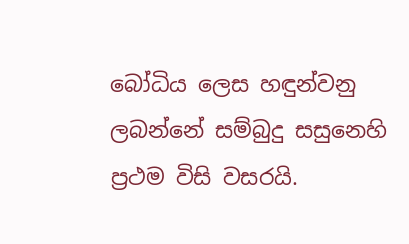බෝධිය ලෙස හඳුන්වනු ලබන්නේ සම්බුදු සසුනෙහි ප්‍රථම විසි වසරයි.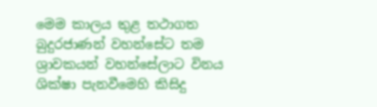මෙම කාලය තුළ තථාගත බුදුරජාණන් වහන්සේට තම ශ්‍රාවකයන් වහන්සේලාට විනය ශික්ෂා පැනවීමෙහි කිසිදු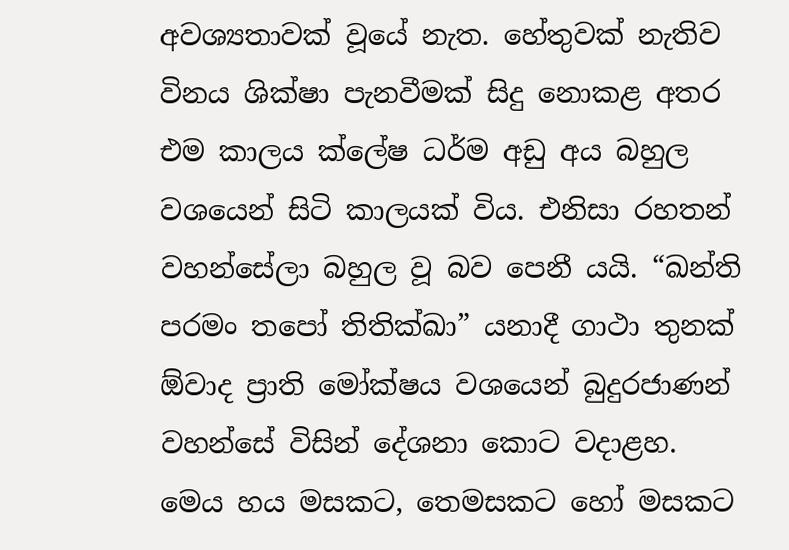අවශ්‍යතාවක් වූයේ නැත. හේතුවක් නැතිව විනය ශික්ෂා පැනවීමක් සිදු නොකළ අතර එම කාලය ක්ලේෂ ධර්ම අඩු අය බහුල වශයෙන් සිටි කාලයක් විය. එනිසා රහතන් වහන්සේලා බහුල වූ බව පෙනී යයි. “ඛන්ති පරමං තපෝ තිතික්ඛා” යනාදී ගාථා තුනක් ඕවාද ප්‍රාති මෝක්ෂය වශයෙන් බුදුරජාණන් වහන්සේ විසින් දේශනා කොට වදාළහ. මෙය හය මසකට, තෙමසකට හෝ මසකට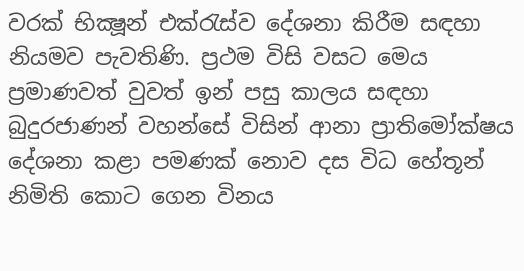වරක් භික්‍ෂූන් එක්රැස්ව දේශනා කිරීම සඳහා නියමව පැවතිණි. ප්‍රථම විසි වසට මෙය ප්‍රමාණවත් වුවත් ඉන් පසු කාලය සඳහා බුදුරජාණන් වහන්සේ විසින් ආනා ප්‍රාතිමෝක්ෂය දේශනා කළා පමණක් නොව දස විධ හේතූන් නිමිති කොට ගෙන විනය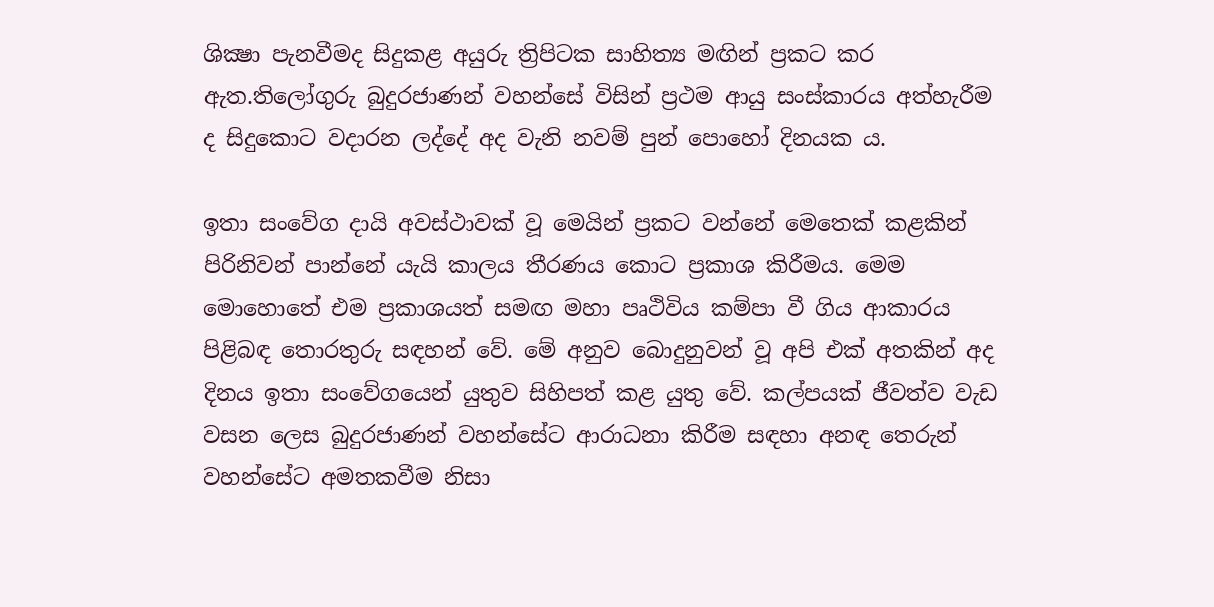ශික්‍ෂා පැනවීමද සිදුකළ අයුරු ත්‍රිපිටක සාහිත්‍ය මඟින් ප්‍රකට කර ඇත.තිලෝගුරු බුදුරජාණන් වහන්සේ විසින් ප්‍රථම ආයු සංස්කාරය අත්හැරීම ද සිදුකොට වදාරන ලද්දේ අද වැනි නවම් පුන් පොහෝ දිනයක ය.

ඉතා සංවේග දායි අවස්ථාවක් වූ මෙයින් ප්‍රකට වන්නේ මෙතෙක් කළකින් පිරිනිවන් පාන්නේ යැයි කාලය තීරණය කොට ප්‍රකාශ කිරීමය. මෙම මොහොතේ එම ප්‍රකාශයත් සමඟ මහා පෘථිවිය කම්පා වී ගිය ආකාරය පිළිබඳ තොරතුරු සඳහන් වේ. මේ අනුව බොදුනුවන් වූ අපි එක් අතකින් අද දිනය ඉතා සංවේගයෙන් යුතුව සිහිපත් කළ යුතු වේ. කල්පයක් ජීවත්ව වැඩ වසන ලෙස බුදුරජාණන් වහන්සේට ආරාධනා කිරීම සඳහා අනඳ තෙරුන් වහන්සේට අමතකවීම නිසා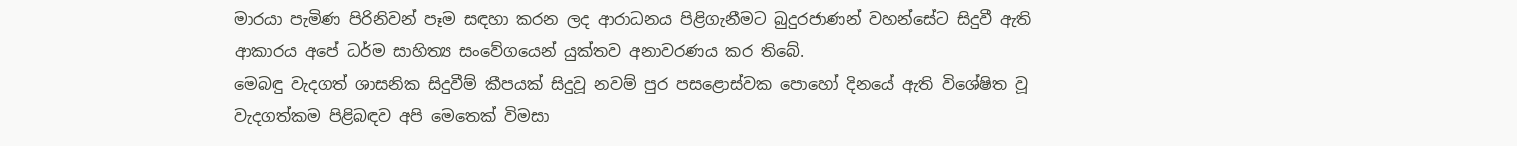මාරයා පැමිණ පිරිනිවන් පෑම සඳහා කරන ලද ආරාධනය පිළිගැනීමට බුදුරජාණන් වහන්සේට සිදුවී ඇති ආකාරය අපේ ධර්ම සාහිත්‍ය සංවේගයෙන් යුක්තව අනාවරණය කර තිබේ.
මෙබඳු වැදගත් ශාසනික සිදුවීම් කීපයක් සිදුවූ නවම් පුර පසළොස්වක පොහෝ දිනයේ ඇති විශේෂිත වූ වැදගත්කම පිළිබඳව අපි මෙතෙක් විමසා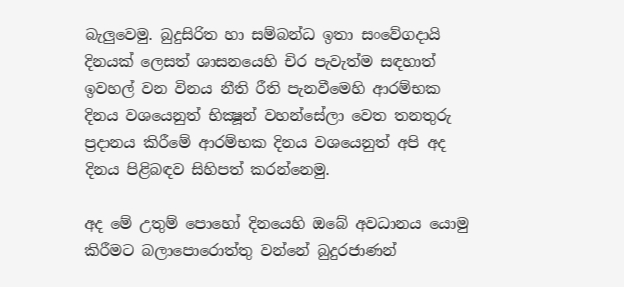බැලුවෙමු. බුදුසිරිත හා සම්බන්ධ ඉතා සංවේගදායි දිනයක් ලෙසත් ශාසනයෙහි චිර පැවැත්ම සඳහාත් ඉවහල් වන විනය නීති රීති පැනවීමෙහි ආරම්භක දිනය වශයෙනුත් භික්‍ෂූන් වහන්සේලා වෙත තනතුරු ප්‍රදානය කිරීමේ ආරම්භක දිනය වශයෙනුත් අපි අද දිනය පිළිබඳව සිහිපත් කරන්නෙමු.

අද මේ උතුම් පොහෝ දිනයෙහි ඔබේ අවධානය යොමු කිරීමට බලාපොරොත්තු වන්නේ බුදුරජාණන්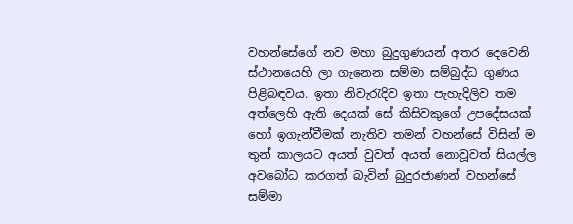වහන්සේගේ නව මහා බුදුගුණයන් අතර දෙවෙනි ස්ථානයෙහි ලා ගැනෙන සම්මා සම්බුද්ධ ගුණය පිළිබඳවය. ඉතා නිවැරැදිව ඉතා පැහැදිලිව තම අත්ලෙහි ඇති දෙයක් සේ කිසිවකුගේ උපදේසයක් හෝ ඉගැන්වීමක් නැතිව තමන් වහන්සේ විසින් ම තුන් කාලයට අයත් වුවත් අයත් නොවූවත් සියල්ල අවබෝධ කරගත් බැවින් බුදුරජාණන් වහන්සේ සම්මා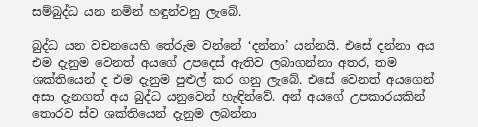සම්බුද්ධ යන නමින් හඳුන්වනු ලැබේ.

බුද්ධ යන වචනයෙහි තේරුම වන්නේ ‘දන්නා’ යන්නයි. එසේ දන්නා අය එම දැනුම වෙනත් අයගේ උපදෙස් ඇතිව ලබාගන්නා අතර, තම ශක්තියෙන් ද එම දැනුම පුළුල් කර ගනු ලැබේ. එසේ වෙනත් අයගෙන් අසා දැනගත් අය බුද්ධ යනුවෙන් හැඳින්වේ. අන් අයගේ උපකාරයකින් තොරව ස්ව ශක්තියෙන් දැනුම ලබන්නා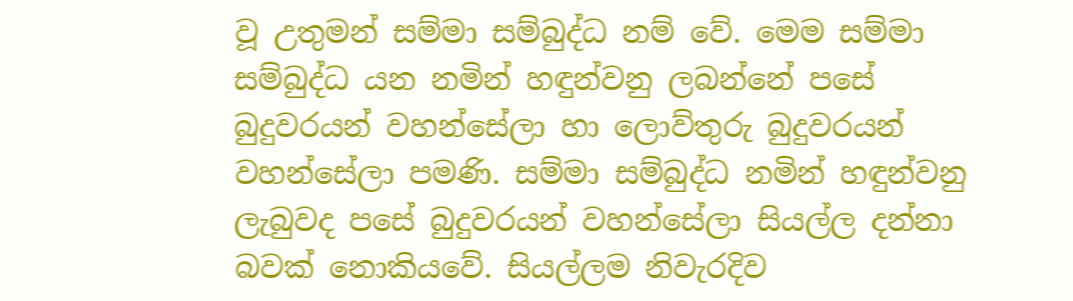වූ උතුමන් සම්මා සම්බුද්ධ නම් වේ. මෙම සම්මා සම්බුද්ධ යන නමින් හඳුන්වනු ලබන්නේ පසේ බුදුවරයන් වහන්සේලා හා ලොව්තුරු බුදුවරයන් වහන්සේලා පමණි. සම්මා සම්බුද්ධ නමින් හඳුන්වනු ලැබුවද පසේ බුදුවරයන් වහන්සේලා සියල්ල දන්නා බවක් නොකියවේ. සියල්ලම නිවැරදිව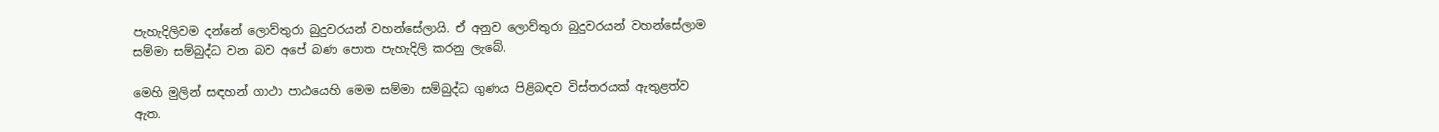පැහැදිලිවම දන්නේ ලොව්තුරා බුදුවරයන් වහන්සේලායි. ඒ අනුව ලොව්තුරා බුදුවරයන් වහන්සේලාම සම්මා සම්බුද්ධ වන බව අපේ බණ පොත පැහැදිලි කරනු ලැබේ.

මෙහි මුලින් සඳහන් ගාථා පාඨයෙහි මෙම සම්මා සම්බුද්ධ ගුණය පිළිබඳව විස්තරයක් ඇතුළත්ව ඇත.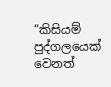“කිසියම් පුද්ගලයෙක් වෙනත්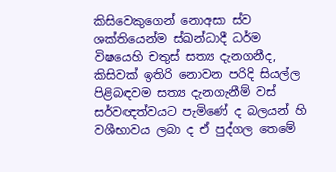කිසිවෙකුගෙන් නොඅසා ස්ව ශක්තියෙන්ම ස්ඛන්ධාදී ධර්ම විෂයෙහි චතුස් සත්‍ය දැනගනීද, කිසිවක් ඉතිරි නොවන පරිදි සියල්ල පිළිබඳවම සත්‍ය දැනගැනීම් වස් සර්වඥත්වයට පැමිණේ ද බලයන් හි වශීභාවය ලබා ද ඒ පුද්ගල තෙමේ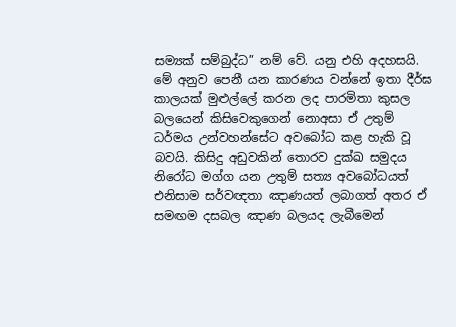සම්‍යක් සම්බුද්ධ” නම් වේ. යනු එහි අදහසයි.
මේ අනුව පෙනී යන කාරණය වන්නේ ඉතා දීර්ඝ කාලයක් මුළුල්ලේ කරන ලද පාරමිතා කුසල බලයෙන් කිසිවෙකුගෙන් නොඅසා ඒ උතුම් ධර්මය උන්වහන්සේට අවබෝධ කළ හැකි වූ බවයි. කිසිදු අඩුවකින් තොරව දුක්ඛ සමුදය නිරෝධ මග්ග යන උතුම් සත්‍ය අවබෝධයත් එනිසාම සර්වඥතා ඤාණයත් ලබාගත් අතර ඒ සමඟම දසබල ඤාණ බලයද ලැබීමෙන්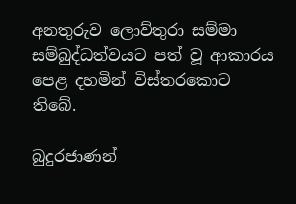අනතුරුව ලොව්තුරා සම්මා සම්බුද්ධත්වයට පත් වූ ආකාරය පෙළ දහමින් විස්තරකොට තිබේ.

බුදුරජාණන්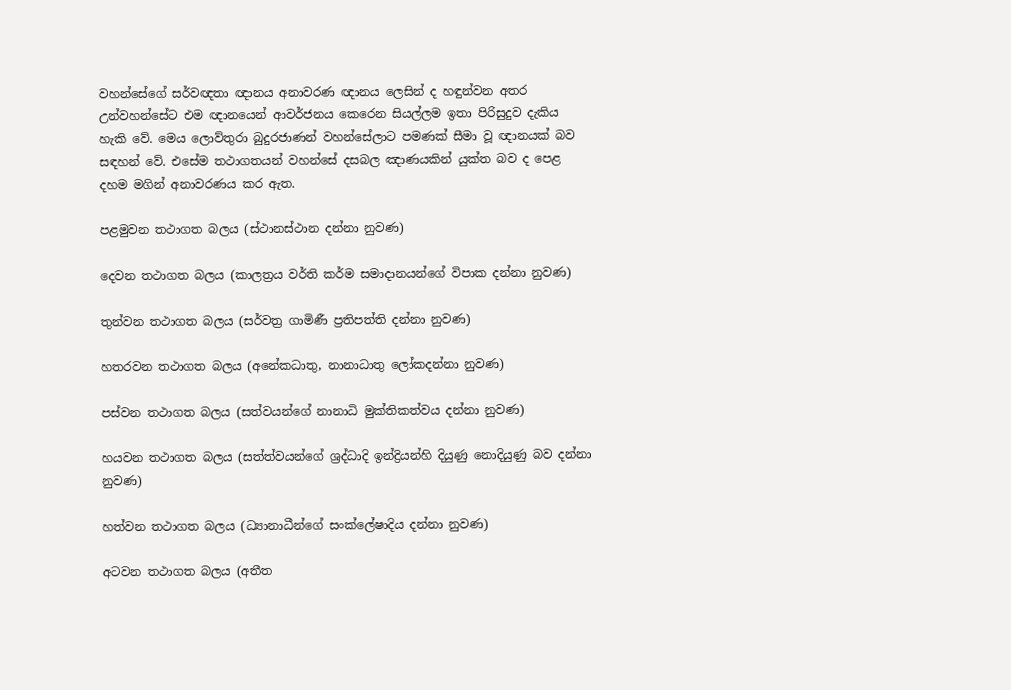වහන්සේගේ සර්වඥතා ඥානය අනාවරණ ඥානය ලෙසින් ද හඳුන්වන අතර උන්වහන්සේට එම ඥානයෙන් ආවර්ජනය කෙරෙන සියල්ලම ඉතා පිරිසුදුව දැකිය හැකි වේ. මෙය ලොව්තුරා බුදුරජාණන් වහන්සේලාට පමණක් සීමා වූ ඥානයක් බව සඳහන් වේ. එසේම තථාගතයන් වහන්සේ දසබල ඤාණයකින් යුක්ත බව ද පෙළ දහම මගින් අනාවරණය කර ඇත.

පළමුවන තථාගත බලය (ස්ථානස්ථාන දන්නා නුවණ)

දෙවන තථාගත බලය (කාලත්‍රය වර්ති කර්ම සමාදානයන්ගේ විපාක දන්නා නුවණ)

තුන්වන තථාගත බලය (සර්වත්‍ර ගාමිණී ප්‍රතිපත්ති දන්නා නුවණ)

හතරවන තථාගත බලය (අනේකධාතු, නානාධාතු ලෝකදන්නා නුවණ)

පස්වන තථාගත බලය (සත්වයන්ගේ නානාධි මුක්තිකත්වය දන්නා නුවණ)

හයවන තථාගත බලය (සත්ත්වයන්ගේ ශ්‍රද්ධාදි ඉන්ද්‍රියන්හි දියුණු නොදියුණු බව දන්නා නුවණ)

හත්වන තථාගත බලය (ධ්‍යානාධීන්ගේ සංක්ලේෂාදිය දන්නා නුවණ)

අටවන තථාගත බලය (අතීත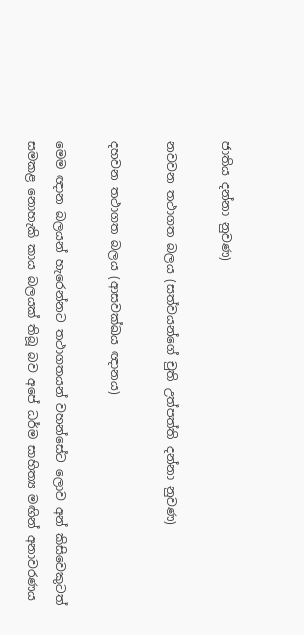ජාතිය දන්නා නුවණ)

නවවන තථාගත බලය (සත්වයන්ගේ චුති උත්පත්ති දන්නා නුවණ)

දහවන තථාගත බලය (ආසවක්ඛය ඥානය)

මෙම ඥාන බලයන් හැරෙන්නට තථාගතයන් වහන්සේට ලොව අන් කිසිවෙකුටත් සමකළ නොහැකි කාය බලයක් තිබූ බව අපේ ධර්ම සාහිත්‍ය මඟින් අනාවරණය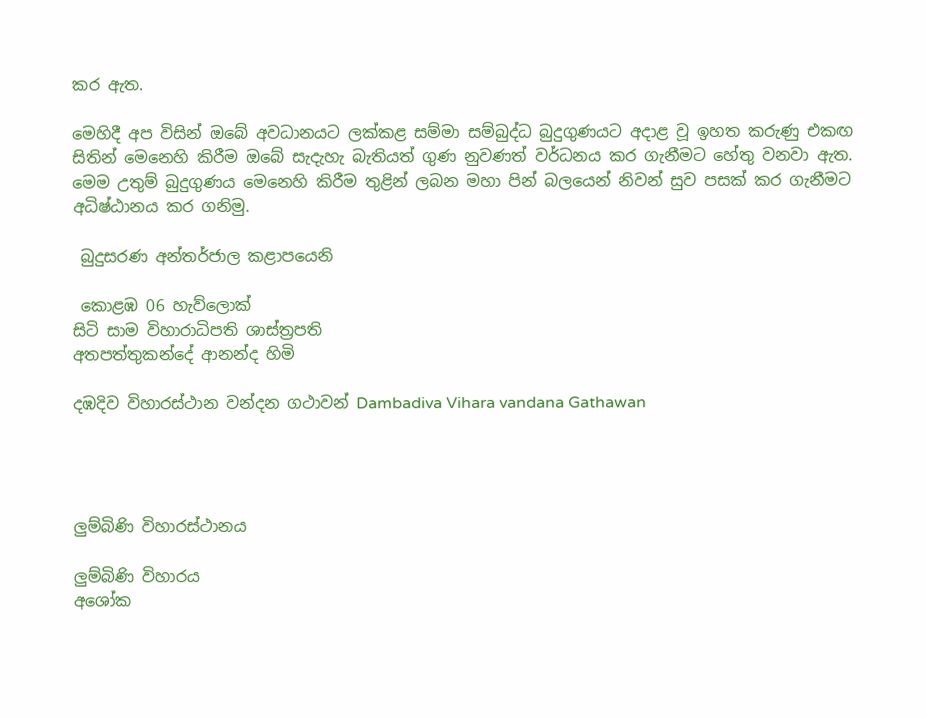කර ඇත.

මෙහිදී අප විසින් ඔබේ අවධානයට ලක්කළ සම්මා සම්බුද්ධ බුදුගුණයට අදාළ වූ ඉහත කරුණු එකඟ සිතින් මෙනෙහි කිරීම ඔබේ සැදැහැ බැතියත් ගුණ නුවණත් වර්ධනය කර ගැනීමට හේතු වනවා ඇත. මෙම උතුම් බුදුගුණය මෙනෙහි කිරීම තුළින් ලබන මහා පින් බලයෙන් නිවන් සුව පසක් කර ගැනීමට අධිෂ්ඨානය කර ගනිමු.

 බුදුසරණ අන්තර්ජාල කළාපයෙනි

 කොළඹ 06 හැව්ලොක්
සිටි සාම විහාරාධිපති ශාස්ත්‍රපති
අතපත්තුකන්දේ ආනන්ද හිමි

දඹදිව විහාරස්ථාන වන්දන ගථාවන් Dambadiva Vihara vandana Gathawan




ලුම්බිණි විහාරස්ථානය

ලුම්බිණි විහාරය
අශෝක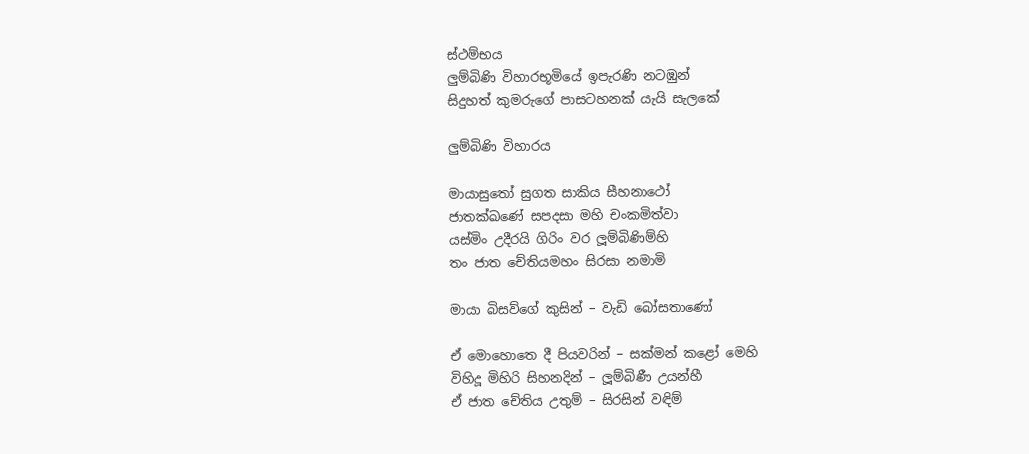ස්ථම්භය
ලුම්බිණි විහාරභූමියේ ඉපැරණි නටඹුන්
සිදුහත් කුමරුගේ පාසටහනක් යැයි සැලකේ

ලුම්බිණි විහාරය

මායාසුතෝ සුගත සාකිය සීහනාථෝ
ජාතක්ඛණේ සපදසා මහි චංකමිත්වා
යස්මිං උදීරයි ගිරිං වර ලූම්බිණිම්හි
තං ජාත චේතියමහං සිරසා නමාමි

මායා බිසව්ගේ කුසින් – වැඩි බෝසතාණෝ

ඒ මොහොතෙ දී පියවරින් – සක්මන් කළෝ මෙහි
විහිදූ මිහිරි සිහනදින් – ලූම්බිණී උයන්හී
ඒ ජාත චේතිය උතුම් – සිරසින් වඳිම්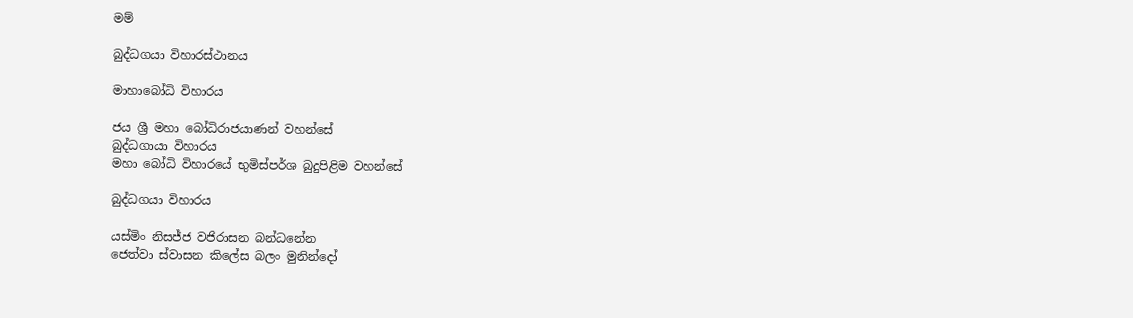මම්

බුද්ධගයා විහාරස්ථානය

මාහාබෝධි විහාරය

ජය ශ්‍රී මහා බෝධිරාජයාණන් වහන්සේ
බුද්ධගායා විහාරය
මහා බෝධි විහාරයේ භුමිස්පර්ශ බුදුපිළිම වහන්සේ

බුද්ධගයා විහාරය

යස්මිං නිසජ්ජ වජිරාසන බන්ධනේන
ජෙත්වා ස්වාසන කිලේස බලං මුනින්දෝ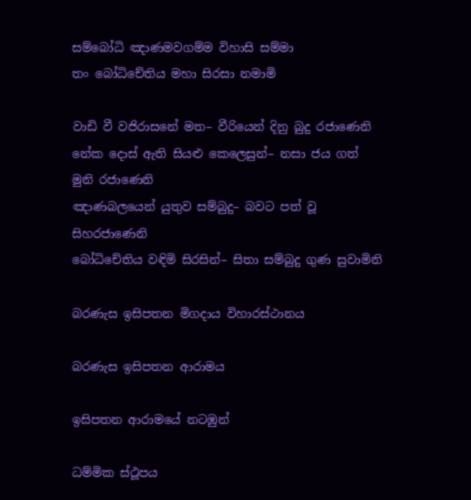සම්බෝධි ඤාණමවගම්ම විහාසි සම්මා
තං බෝධිචේතිය මහා සිරසා නමාමි

වාඩි වී වජිරාසනේ මත– වීරියෙන් දිනු බුදු රජාණෙනි
නේක දොස් ඇති සියළු කෙලෙසුන්– නසා ජය ගත් මුනි රජාණෙනි
ඤාණබලයෙන් යුතුව සම්බුදු– බවට පත් වූ සිහරජාණෙනි
බෝධිචේතිය වඳිමි සිරසින්– සිතා සම්බුදු ගුණ සුවාමිනි

බරණැස ඉසිපතන මිගදාය විහාරස්ථානය

බරණැස ඉසිපතන ආරාමය

ඉසිපතන ආරාමයේ නටඹුන්

ධම්මික ස්ථූපය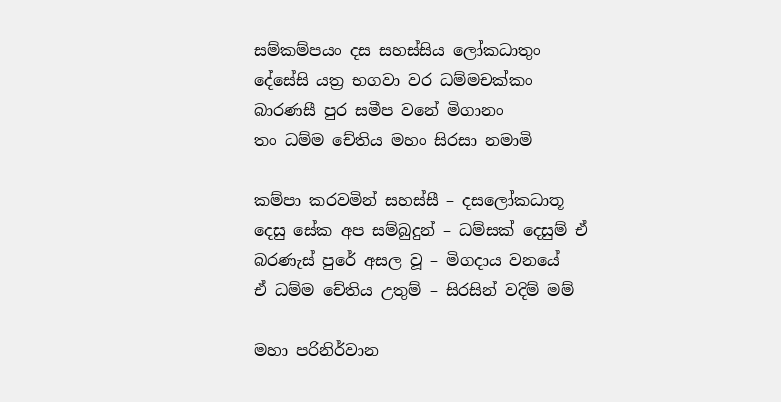සම්කම්පයං දස සහස්සිය ලෝකධාතුං
දේසේසි යත්‍ර භගවා වර ධම්මචක්කං
බාරණසී පුර සමීප වනේ මිගානං
තං ධම්ම චේතිය මහං සිරසා නමාමි

කම්පා කරවමින් සහස්සී – දසලෝකධාතූ
දෙසු සේක අප සම්බුදුන් – ධම්සක් දෙසුම් ඒ
බරණැස් පුරේ අසල වූ – මිගදාය වනයේ
ඒ ධම්ම චේතිය උතුම් – සිරසින් වදිම් මම්

මහා පරිනිර්වාන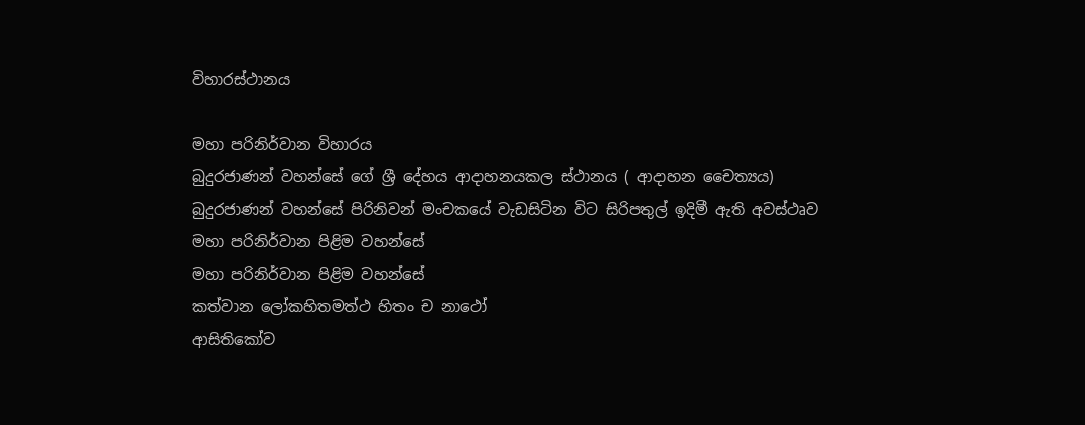විහාරස්ථානය

මහා පරිනිර්වාන විහාරය
බුදුරජාණන් වහන්සේ ගේ ශ්‍රී දේහය ආදාහනයකල ස්ථානය ( ආදාහන චෛත්‍යය)
බුදුරජාණන් වහන්සේ පිරිනිවන් මංචකයේ වැඩසිටින විට සිරිපතුල් ඉදිමී ඇති අවස්ථෘව
මහා පරිනිර්වාන පිළිම වහන්සේ
මහා පරිනිර්වාන පිළිම වහන්සේ
කත්වාන ලෝකහිතමත්ථ හිතං ච නාථෝ
ආසිතිකෝව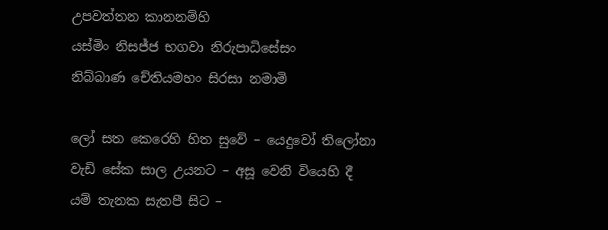උපවත්තන කානනම්හි
යස්මිං නිසජ්ජ භගවා නිරුපාධිසේසං
නිබ්බාණ චේතියමහං සිරසා නමාමි

ලෝ සත කෙරෙහි හිත සුවේ – යෙදුවෝ තිලෝනා
වැඩි සේක සාල උයනට – අසූ වෙනි වියෙහි දී
යම් තැනක සැතපී සිට –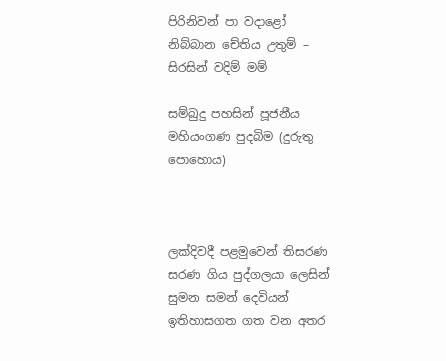පිරිනිවන් පා වදාළෝ
නිබ්බාන චේතිය උතුම් – සිරසින් වදිම් මම්

සම්බුදු පහසින් පූජනීය මහියංගණ පුදබිම (දුරුතු පොහොය)



ලක්දිවදී පළමුවෙන් තිසරණ සරණ ගිය පුද්ගලයා ලෙසින් සුමන සමන් දෙවියන් ඉතිහාසගත ගත වන අතර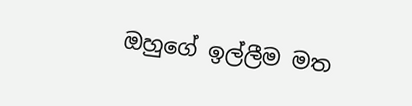ඔහුගේ ඉල්ලීම මත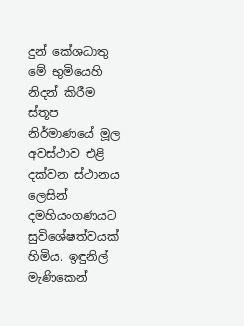දුන් කේශධාතු මේ භුමියෙහි නිදන් කිරීම ස්තූප නිර්මාණයේ මූල අවස්ථාව එළි දක්වන ස්ථානය ලෙසින් දමහියංගණයට සුවිශේෂත්වයක් හිමිය. ඉඳුනිල් මැණිකෙන්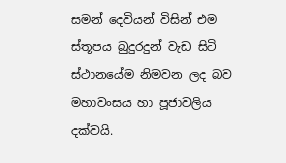සමන් දෙවියන් විසින් එම ස්තූපය බුදුරදුන් වැඩ සිටි ස්ථානයේම නිමවන ලද බව මහාවංසය හා පූජාවලිය දක්වයි.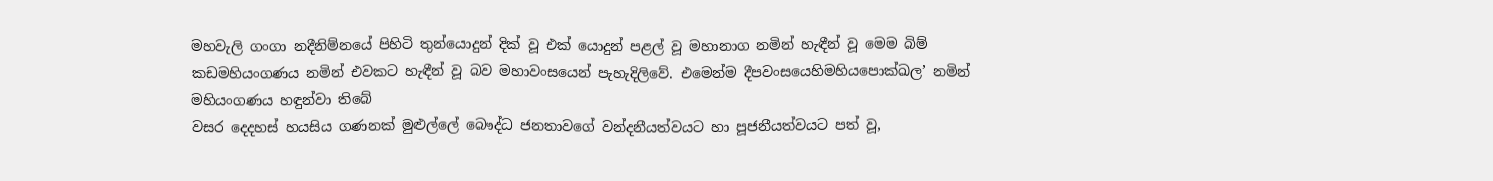මහවැලි ගංගා නදීනිම්නයේ පිහිටි තුන්යොදුන් දික් වූ එක් යොදුන් පළල් වූ මහානාග නමින් හැඳීන් වූ මෙම බිම් කඩමහියංගණය නමින් එවකට හැඳීන් වූ බව මහාවංසයෙන් පැහැදිලිවේ. එමෙන්ම දීපවංසයෙහිමහියපොක්ඛල’ නමින් මහියංගණය හඳුන්වා තිබේ
වසර දෙදහස් හයසිය ගණනක් මුළුල්ලේ බෞද්ධ ජනතාවගේ වන්දනීයත්වයට හා පූජනීයත්වයට පත් වූ,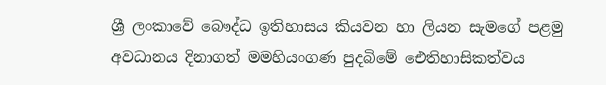ශ්‍රී ලංකාවේ බෞද්ධ ඉතිහාසය කියවන හා ලියන සැමගේ පළමු අවධානය දිනාගත් මමහියංගණ පුදබිමේ ඓතිහාසිකත්වය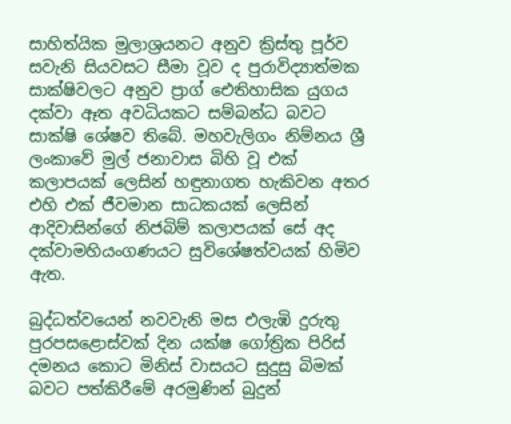සාහිත්යික මුලාශ්‍රයනට අනුව ක්‍රිස්තු පූර්ව සවැනි සියවසට සීමා වූව ද පුරාවිද්‍යාත්මක සාක්ෂිවලට අනුව ප්‍රාග් ඓතිහාසික යුගය දක්වා ඈත අවධියකට සම්බන්ධ බවට සාක්ෂි ශේෂව තිබේ. මහවැලිගං නිම්නය ශ්‍රී ලංකාවේ මුල් ජනාවාස බිහි වූ එක් කලාපයක් ලෙසින් හඳුනාගත හැකිවන අතර එහි එක් ජීවමාන සාධකයක් ලෙසින් ආදිවාසින්ගේ නිජබිම් කලාපයක් සේ අද දක්වාමහියංගණයට සුවිශේෂත්වයක් හිමිව ඇත.

බුද්ධත්වයෙන් නවවැනි මස එලැඹි දුරුතු පුරපසළොස්වක් දින යක්ෂ ගෝත්‍රික පිරිස් දමනය කොට මිනිස් වාසයට සුදුසු බිමක් බවට පත්කිරීමේ අරමුණින් බුදුන්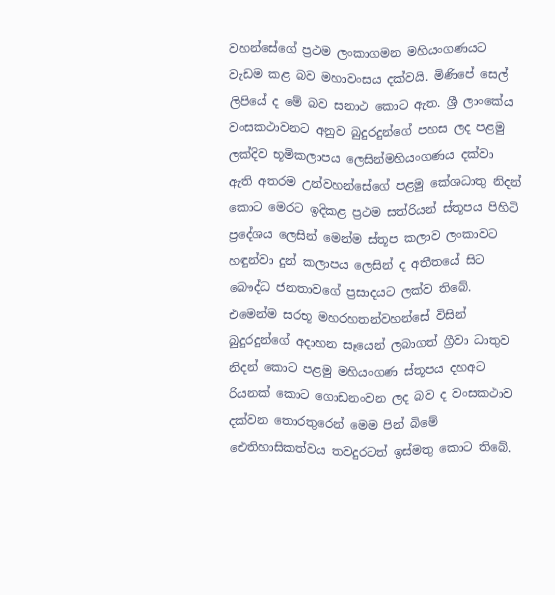වහන්සේගේ ප්‍රථම ලංකාගමන මහියංගණයට වැඩම කළ බව මහාවංසය දක්වයි. මිණිපේ සෙල් ලිපියේ ද මේ බව සනාථ කොට ඇත. ශ්‍රී ලාංකේය වංසකථාවනට අනුව බුදුරදුන්ගේ පහස ලද පළමු ලක්දිව භූමිකලාපය ලෙසින්මහියංගණය දක්වා ඇති අතරම උන්වහන්සේගේ පළමු කේශධාතු නිදන් කොට මෙරට ඉදිකළ ප්‍රථම සත්රියන් ස්තූපය පිහිටි ප්‍රදේශය ලෙසින් මෙන්ම ස්තූප කලාව ලංකාවට හඳුන්වා දුන් කලාපය ලෙසින් ද අතීතයේ සිට බෞද්ධ ජනතාවගේ ප්‍රසාදයට ලක්ව තිබේ. එමෙන්ම සරභූ මහරහතන්වහන්සේ විසින් බුදුරදුන්ගේ අදාහන සෑයෙන් ලබාගත් ග්‍රීවා ධාතුව නිදන් කොට පළමු මහියංගණ ස්තූපය දහඅට රියනක් කොට ගොඩනංවන ලද බව ද වංසකථාව දක්වන තොරතුරෙන් මෙම පින් බිමේ ඓතිහාසිකත්වය තවදුරටත් ඉස්මතු කොට තිබේ.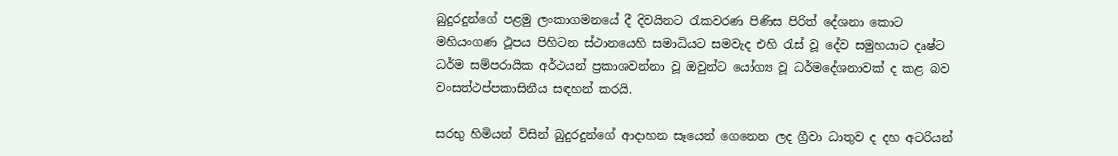බුදුරදුන්ගේ පළමු ලංකාගමනයේ දී දිවයිනට රැකවරණ පිණිස පිරිත් දේශනා කොට මහියංගණ ථූපය පිහිටන ස්ථානයෙහි සමාධියට සමවැද එහි රැස් වූ දේව සමුහයාට දෘෂ්ට ධර්ම සම්පරායික අර්ථයන් ප්‍රකාශවන්නා වූ ඔවුන්ට යෝග්‍ය වූ ධර්මදේශනාවක් ද කළ බව වංසත්ථප්පකාසිනීය සඳහන් කරයි.

සරභු හිමියන් විසින් බුදුරදුන්ගේ ආදාහන සෑයෙන් ගෙනෙන ලද ග්‍රීවා ධාතුව ද දහ අටරියන්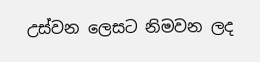උස්වන ලෙසට නිමවන ලද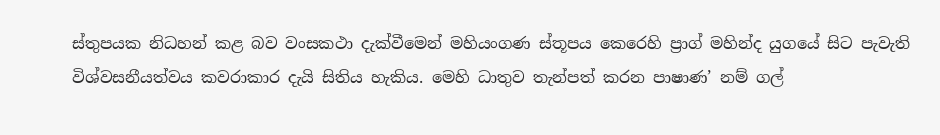ස්තුපයක නිධහන් කළ බව වංසකථා දැක්වීමෙන් මහියංගණ ස්තූපය කෙරෙහි ප්‍රාග් මහින්ද යුගයේ සිට පැවැති විශ්වසනීයත්වය කවරාකාර දැයි සිතිය හැකිය. මෙහි ධාතුව තැන්පත් කරන පාෂාණ’ නම් ගල්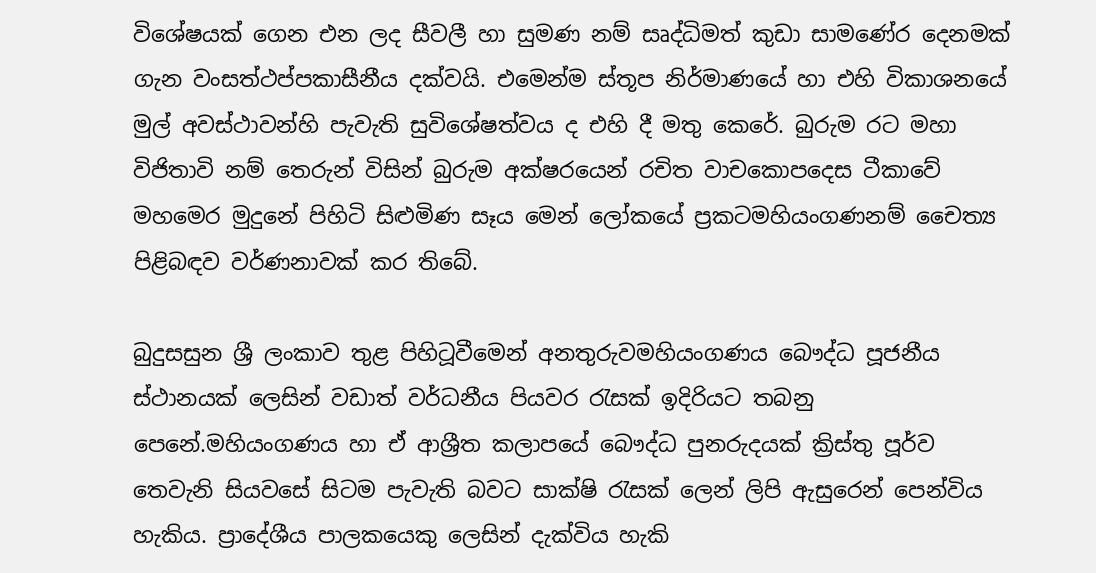විශේෂයක් ගෙන එන ලද සීවලී හා සුමණ නම් සෘද්ධිමත් කුඩා සාමණේර දෙනමක් ගැන වංසත්ථප්පකාසීනීය දක්වයි. එමෙන්ම ස්තූප නිර්මාණයේ හා එහි විකාශනයේ මුල් අවස්ථාවන්හි පැවැති සුවිශේෂත්වය ද එහි දී මතු කෙරේ. බුරුම රට මහා විජිතාවි නම් තෙරුන් විසින් බුරුම අක්ෂරයෙන් රචිත වාචකොපදෙස ටීකාවේ මහමෙර මුදුනේ පිහිටි සිළුමිණ සෑය මෙන් ලෝකයේ ප්‍රකටමහියංගණනම් චෛත්‍ය පිළිබඳව වර්ණනාවක් කර තිබේ.

බුදුසසුන ශ්‍රී ලංකාව තුළ පිහිටූවීමෙන් අනතුරුවමහියංගණය බෞද්ධ පූජනීය ස්ථානයක් ලෙසින් වඩාත් වර්ධනීය පියවර රැසක් ඉදිරියට තබනු පෙනේ.මහියංගණය හා ඒ ආශ්‍රීත කලාපයේ බෞද්ධ පුනරුදයක් ක්‍රිස්තු පූර්ව තෙවැනි සියවසේ සිටම පැවැති බවට සාක්ෂි රැසක් ලෙන් ලිපි ඇසුරෙන් පෙන්විය හැකිය. ප්‍රාදේශීය පාලකයෙකු ලෙසින් දැක්විය හැකි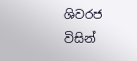ශිවරජ විසින්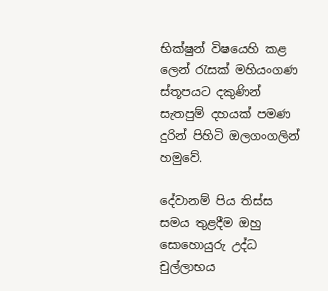භික්ෂුන් විෂයෙහි කළ ලෙන් රැසක් මහියංගණ ස්තූපයට දකුණින් සැතපුම් දහයක් පමණ දුරින් පිහිටි ඔලගංගලින් හමුවේ.

දේවානම් පිය තිස්ස සමය තුළදීම ඔහු සොහොයුරු උද්ධ චුල්ලාභය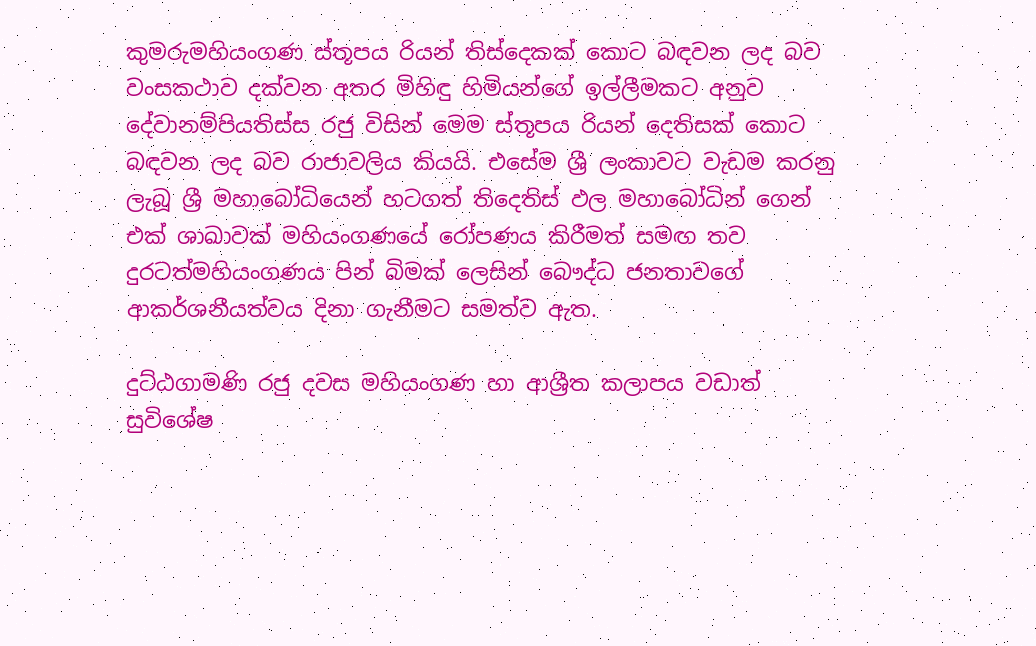කුමරුමහියංගණ ස්තූපය රියන් තිස්දෙකක් කොට බඳවන ලද බව වංසකථාව දක්වන අතර මිහිඳු හිමියන්ගේ ඉල්ලීමකට අනුව දේවානම්පියතිස්ස රජු විසින් මෙම ස්තූපය රියන් දෙතිසක් කොට බඳවන ලද බව රාජාවලිය කියයි. එසේම ශ්‍රී ලංකාවට වැඩම කරනු ලැබූ ශ්‍රී මහාබෝධියෙන් හටගත් තිදෙතිස් ඵල මහාබෝධින් ගෙන් එක් ශාඛාවක් මහියංගණයේ රෝපණය කිරීමත් සමඟ තව දුරටත්මහියංගණය පින් බිමක් ලෙසින් බෞද්ධ ජනතාවගේ ආකර්ශනීයත්වය දිනා ගැනීමට සමත්ව ඇත.

දුට්ඨගාමණි රජු දවස මහියංගණ හා ආශ්‍රීත කලාපය වඩාත් සුවිශේෂ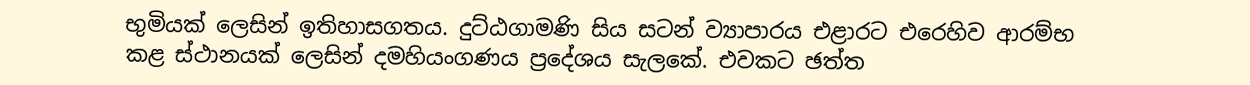භුමියක් ලෙසින් ඉතිහාසගතය. දුට්ඨගාමණි සිය සටන් ව්‍යාපාරය එළාරට එරෙහිව ආරම්භ කළ ස්ථානයක් ලෙසින් දමහියංගණය ප්‍රදේශය සැලකේ. එවකට ඡත්ත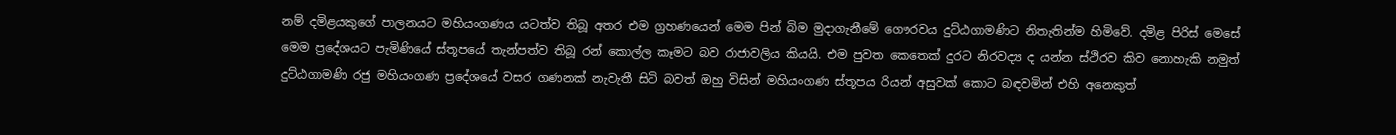නම් දමිළයකුගේ පාලනයට මහියංගණය යටත්ව තිබූ අතර එම ග්‍රහණයෙන් මෙම පින් බිම මුදාගැනීමේ ගෞරවය දුට්ඨගාමණිට නිතැතින්ම හිමිවේ. දමිළ පිරිස් මෙසේ මෙම ප්‍රදේශයට පැමිණියේ ස්තූපයේ තැන්පත්ව තිබූ රන් කොල්ල කෑමට බව රාජාවලිය කියයි. එම පුවත කෙතෙක් දුරට නිරවද්‍ය ද යන්න ස්ථිරව කිව නොහැකි නමුත් දුට්ඨගාමණි රජු මහියංගණ ප්‍රදේශයේ වසර ගණනක් නැවැතී සිටි බවත් ඔහු විසින් මහියංගණ ස්තූපය රියන් අසුවක් කොට බඳවමින් එහි අනෙකුත්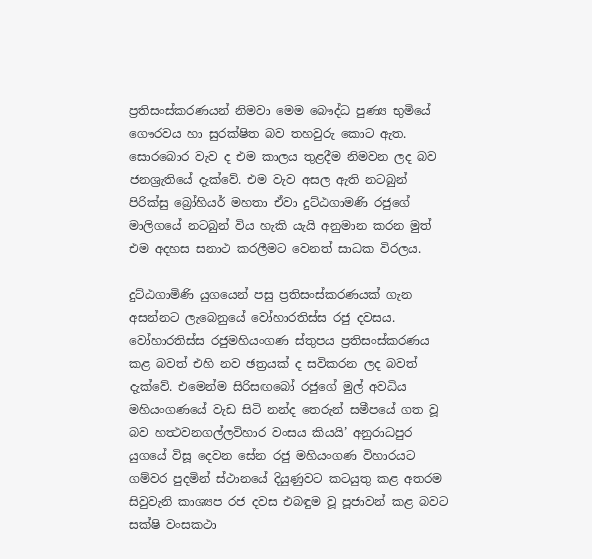ප්‍රතිසංස්කරණයන් නිමවා මෙම බෞද්ධ පුණ්‍ය භුමියේ ගෞරවය හා සුරක්ෂිත බව තහවුරු කොට ඇත. සොරබොර වැව ද එම කාලය තුළදීම නිමවන ලද බව ජනශ්‍රැතියේ දැක්වේ. එම වැව අසල ඇති නටබුන් පිරික්සු බ්‍රෝහියර් මහතා ඒවා දුට්ඨගාමණි රජුගේ මාලිගයේ නටබුන් විය හැකි යැයි අනුමාන කරන මුත් එම අදහස සනාථ කරලීමට වෙනත් සාධක විරලය.

දුට්ඨගාමිණි යුගයෙන් පසු ප්‍රතිසංස්කරණයක් ගැන අසන්නට ලැබෙනුයේ වෝහාරතිස්ස රජු දවසය. වෝහාරතිස්ස රජුමහියංගණ ස්තුපය ප්‍රතිසංස්කරණය කළ බවත් එහි නව ඡත්‍රයක් ද සවිකරන ලද බවත් දැක්වේ. එමෙන්ම සිරිසඟබෝ රජුගේ මුල් අවධිය මහියංගණයේ වැඩ සිටි නන්ද තෙරුන් සමීපයේ ගත වූ බව හත්‍ථවනගල්ලවිහාර වංසය කියයි’ අනුරාධපුර යුගයේ විසූ දෙවන සේන රජු මහියංගණ විහාරයට ගම්වර පුදමින් ස්ථානයේ දියුණුවට කටයුතු කළ අතරම සිවුවැනි කාශ්‍යප රජ දවස එබඳුම වූ පූජාවන් කළ බවට සක්ෂි වංසකථා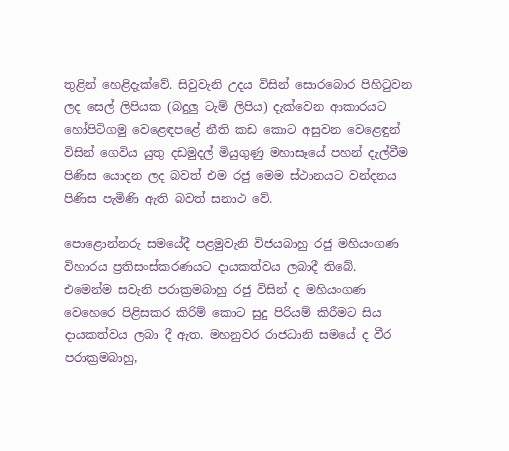තුළින් හෙළිදැක්වේ. සිවුවැනි උදය විසින් සොරබොර පිහිටුවන ලද සෙල් ලිපියක (බදුලු ටැම් ලිපිය) දැක්වෙන ආකාරයට හෝපිටිගමු වෙළෙඳපළේ නීති කඩ කොට අසුවන වෙළෙඳුන් විසින් ගෙවිය යුතු දඩමුදල් මියුගුණු මහාසෑයේ පහන් දැල්වීම පිණිස යොදන ලද බවත් එම රජු මෙම ස්ථානයට වන්දනය පිණිස පැමිණි ඇති බවත් සනාථ වේ.

පොළොන්නරු සමයේදී පළමුවැනි විජයබාහු රජු මහියංගණ විහාරය ප්‍රතිසංස්කරණයට දායකත්වය ලබාදී තිබේ.
එමෙන්ම සවැනි පරාක්‍රමබාහු රජු විසින් ද මහියංගණ වෙහෙරෙ පිළිසකර කිරිම් කොට සුදු පිරියම් කිරීමට සිය දායකත්වය ලබා දී ඇත. මහනුවර රාජධානි සමයේ ද වීර පරාක්‍රමබාහු,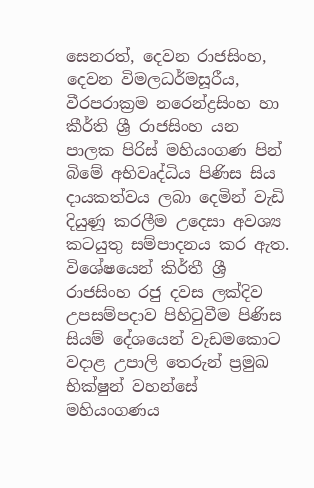සෙනරත්, දෙවන රාජසිංහ, දෙවන විමලධර්මසූරීය, වීරපරාක්‍රම නරෙන්ද්‍රසිංහ හා කීර්ති ශ්‍රී රාජසිංහ යන පාලක පිරිස් මහියංගණ පින් බිමේ අභිවෘද්ධිය පිණිස සිය දායකත්වය ලබා දෙමින් වැඩි දියුණූ කරලීම උදෙසා අවශ්‍ය කටයුතු සම්පාදනය කර ඇත. විශේෂයෙන් කිර්තී ශ්‍රී රාජසිංහ රජු දවස ලක්දිව උපසම්පදාව පිහිටුවීම පිණිස සියම් දේශයෙන් වැඩමකොට වදාළ උපාලි තෙරුන් ප්‍රමුඛ භික්ෂුන් වහන්සේ මහියංගණය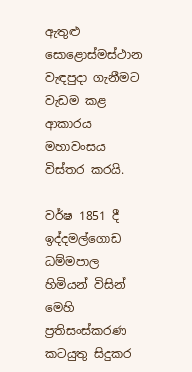ඇතුළු සොළොස්මස්ථාන වැඳපුදා ගැනීමට වැඩම කළ ආකාරය මහාවංසය විස්තර කරයි.

වර්ෂ 1851 දී ඉද්දමල්ගොඩ ධම්මපාල හිමියන් විසින් මෙහි ප්‍රතිසංස්කරණ කටයුතු සිදුකර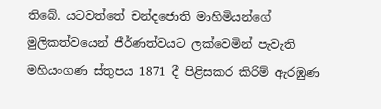තිබේ. යටවත්තේ චන්දජොති මාහිමියන්ගේ මුලිකත්වයෙන් ජීර්ණත්වයට ලක්වෙමින් පැවැති මහියංගණ ස්තුපය 1871 දී පිළිසකර කිරිම් ඇරඹුණ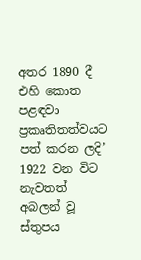අතර 1890 දී එහි කොත පළඳවා ප්‍රකෘතිතත්වයට පත් කරන ලදි’ 1922 වන විට නැවතත් අබලන් වූ ස්තුපය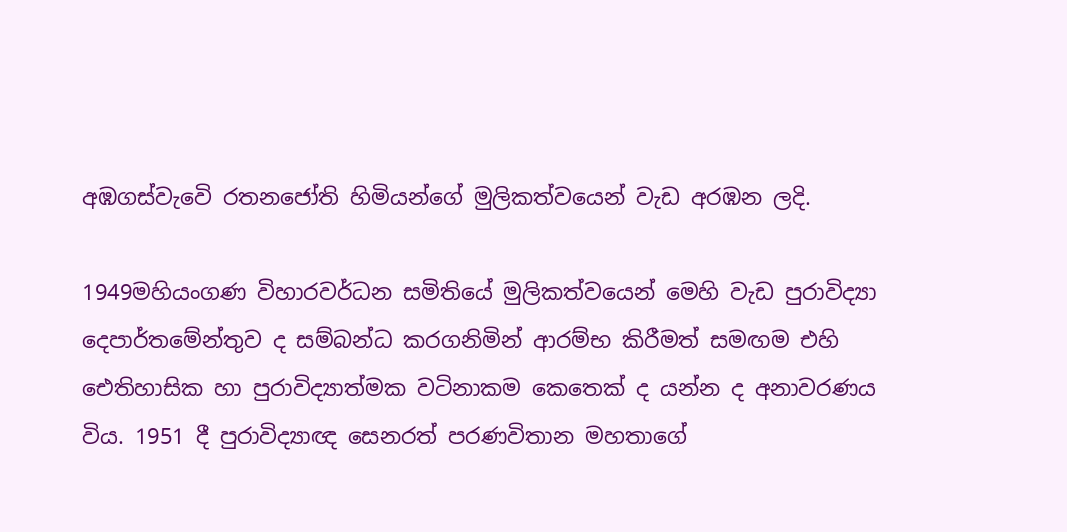අඹගස්වැවෙි රතනජෝති හිමියන්ගේ මුලිකත්වයෙන් වැඩ අරඹන ලදි.

1949මහියංගණ විහාරවර්ධන සමිතියේ මුලිකත්වයෙන් මෙහි වැඩ පුරාවිද්‍යා දෙපාර්තමේන්තුව ද සම්බන්ධ කරගනිමින් ආරම්භ කිරීමත් සමඟම එහි ඓතිහාසික හා පුරාවිද්‍යාත්මක වටිනාකම කෙතෙක් ද යන්න ද අනාවරණය විය. 1951 දී පුරාවිද්‍යාඥ සෙනරත් පරණවිතාන මහතාගේ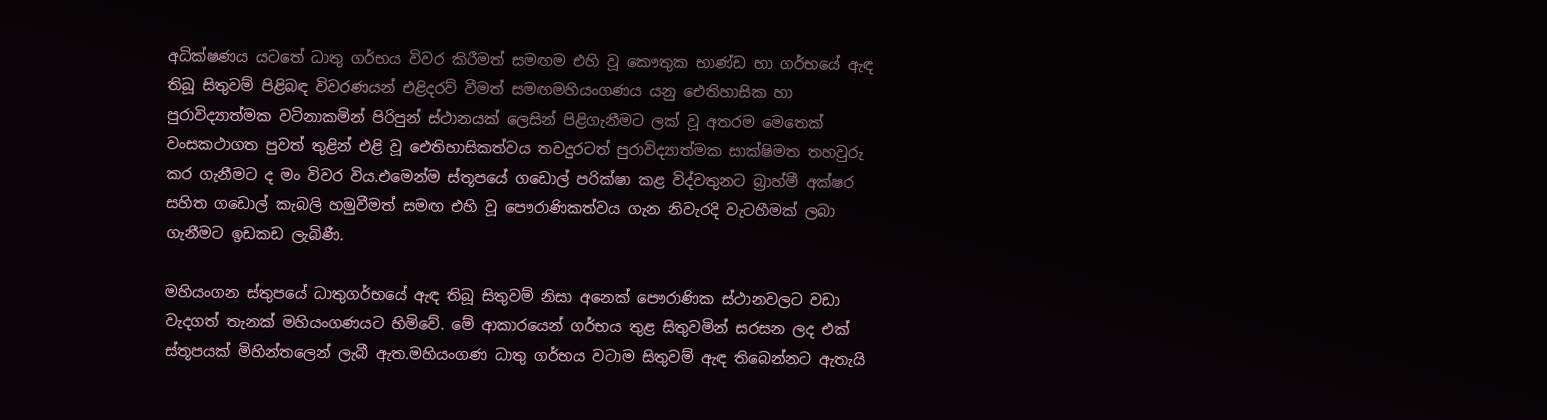අධික්ෂණය යටතේ ධාතු ගර්භය විවර කිරීමත් සමඟම එහි වූ කෞතුක භාණ්ඩ හා ගර්භයේ ඇඳ තිබූ සිතුවම් පිළිබඳ විවරණයන් එළිදරව් වීමත් සමඟමහියංගණය යනු ඓතිහාසික හා පුරාවිද්‍යාත්මක වටිනාකමින් පිරිපුන් ස්ථානයක් ලෙසින් පිළිගැනීමට ලක් වූ අතරම මෙතෙක් වංසකථාගත පුවත් තුළින් එළි වූ ඓතිහාසිකත්වය තවදුරටත් පුරාවිද්‍යාත්මක සාක්ෂිමත තහවුරු කර ගැනීමට ද මං විවර විය.එමෙන්ම ස්තූපයේ ගඩොල් පරික්ෂා කළ විද්වතුනට බ්‍රාහ්මී අක්ෂර සහිත ගඩොල් කැබලි හමුවීමත් සමඟ එහි වූ පෞරාණිකත්වය ගැන නිවැරදි වැටහීමක් ලබා ගැනීමට ඉඩකඩ ලැබිණී.

මහියංගන ස්තුපයේ ධාතුගර්භයේ ඇඳ තිබූ සිතුවම් නිසා අනෙක් පෞරාණික ස්ථානවලට වඩා වැදගත් තැනක් මහියංගණයට හිමිවේ. මේ ආකාරයෙන් ගර්භය තුළ සිතුවමින් සරසන ලද එක් ස්තූපයක් මිහින්තලෙන් ලැබී ඇත.මහියංගණ ධාතු ගර්භය වටාම සිතුවම් ඇඳ තිබෙන්නට ඇතැයි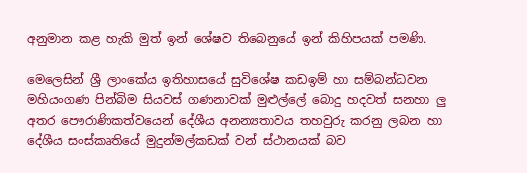අනුමාන කළ හැකි මුත් ඉන් ශේෂව තිබෙනුයේ ඉන් කිහිපයක් පමණි.

මෙලෙසින් ශ්‍රී ලාංකේය ඉතිහාසයේ සුවිශේෂ කඩඉම් හා සම්බන්ධවන මහියංගණ පින්බිම සියවස් ගණනාවක් මුළුල්ලේ බොදු හදවත් සනහා ලු අතර පෞරාණිකත්වයෙන් දේශීය අනන්‍යතාවය තහවුරු කරනු ලබන හා දේශීය සංස්කෘතියේ මුදුන්මල්කඩක් වන් ස්ථානයක් බව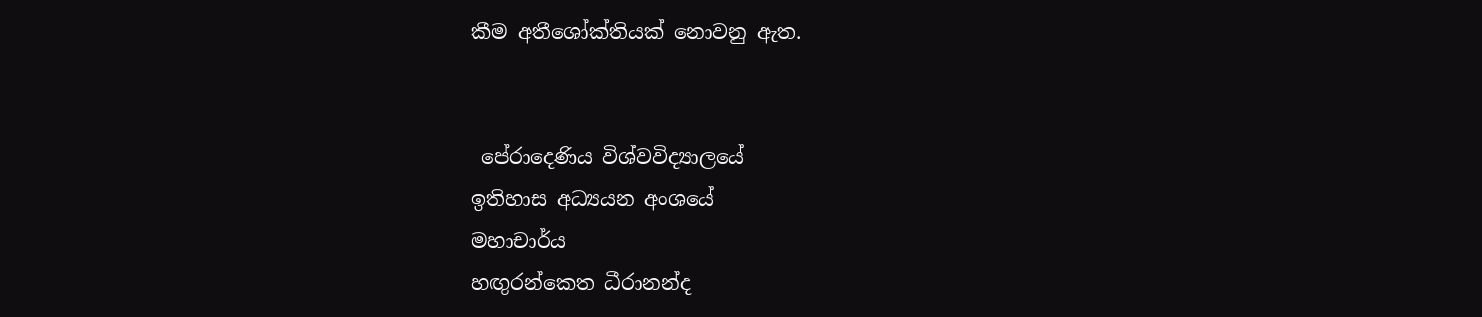කීම අතීශෝක්තියක් නොවනු ඇත.


 පේරාදෙණිය විශ්වවිද්‍යාලයේ
ඉතිහාස අධ්‍යයන අංශයේ
මහාචාර්ය
හඟුරන්කෙත ධීරානන්ද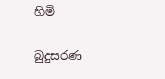හිමි

බුදුසරණ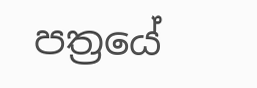පත්‍රයේ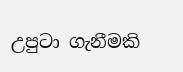උපුටා ගැනීමකි